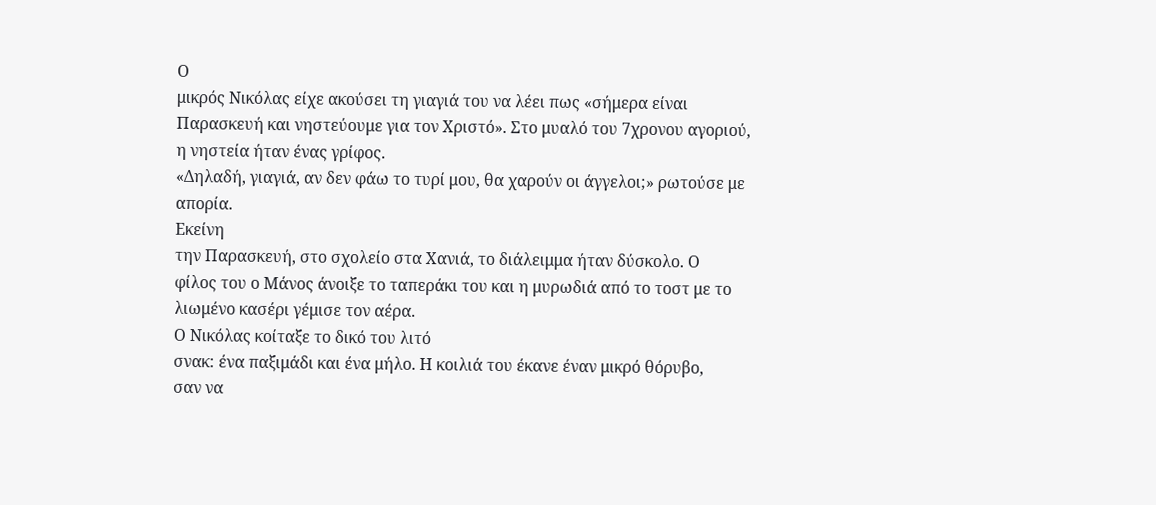Ο
μικρός Νικόλας είχε ακούσει τη γιαγιά του να λέει πως «σήμερα είναι
Παρασκευή και νηστεύουμε για τον Χριστό». Στο μυαλό του 7χρονου αγοριού,
η νηστεία ήταν ένας γρίφος.
«Δηλαδή, γιαγιά, αν δεν φάω το τυρί μου, θα χαρούν οι άγγελοι;» ρωτούσε με απορία.
Εκείνη
την Παρασκευή, στο σχολείο στα Χανιά, το διάλειμμα ήταν δύσκολο. Ο
φίλος του ο Μάνος άνοιξε το ταπεράκι του και η μυρωδιά από το τοστ με το
λιωμένο κασέρι γέμισε τον αέρα.
Ο Νικόλας κοίταξε το δικό του λιτό
σνακ: ένα παξιμάδι και ένα μήλο. Η κοιλιά του έκανε έναν μικρό θόρυβο,
σαν να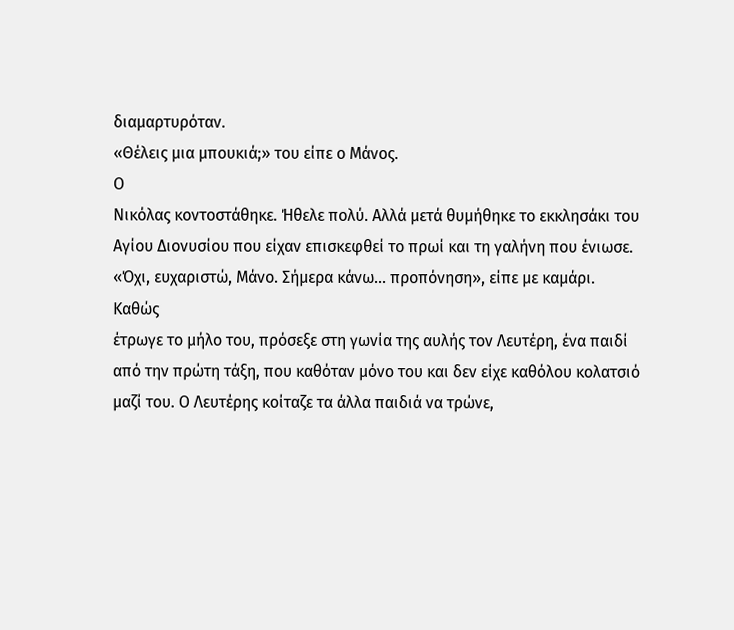διαμαρτυρόταν.
«Θέλεις μια μπουκιά;» του είπε ο Μάνος.
Ο
Νικόλας κοντοστάθηκε. Ήθελε πολύ. Αλλά μετά θυμήθηκε το εκκλησάκι του
Αγίου Διονυσίου που είχαν επισκεφθεί το πρωί και τη γαλήνη που ένιωσε.
«Όχι, ευχαριστώ, Μάνο. Σήμερα κάνω... προπόνηση», είπε με καμάρι.
Καθώς
έτρωγε το μήλο του, πρόσεξε στη γωνία της αυλής τον Λευτέρη, ένα παιδί
από την πρώτη τάξη, που καθόταν μόνο του και δεν είχε καθόλου κολατσιό
μαζί του. Ο Λευτέρης κοίταζε τα άλλα παιδιά να τρώνε,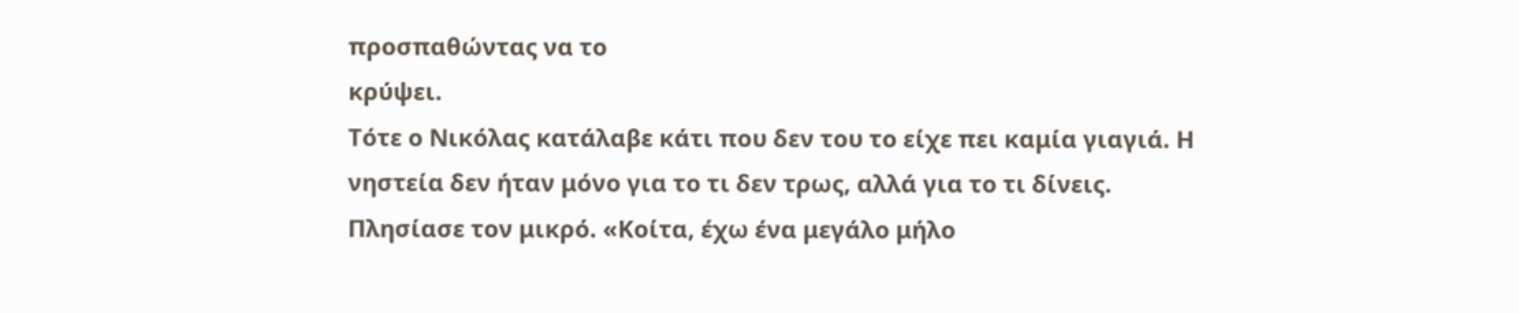προσπαθώντας να το
κρύψει.
Τότε ο Νικόλας κατάλαβε κάτι που δεν του το είχε πει καμία γιαγιά. Η νηστεία δεν ήταν μόνο για το τι δεν τρως, αλλά για το τι δίνεις.
Πλησίασε τον μικρό. «Κοίτα, έχω ένα μεγάλο μήλο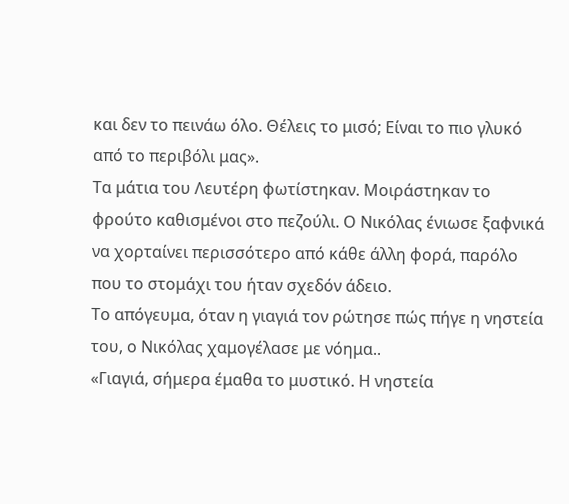και δεν το πεινάω όλο. Θέλεις το μισό; Είναι το πιο γλυκό από το περιβόλι μας».
Τα μάτια του Λευτέρη φωτίστηκαν. Μοιράστηκαν το φρούτο καθισμένοι στο πεζούλι. Ο Νικόλας ένιωσε ξαφνικά να χορταίνει περισσότερο από κάθε άλλη φορά, παρόλο που το στομάχι του ήταν σχεδόν άδειο.
Το απόγευμα, όταν η γιαγιά τον ρώτησε πώς πήγε η νηστεία του, ο Νικόλας χαμογέλασε με νόημα..
«Γιαγιά, σήμερα έμαθα το μυστικό. Η νηστεία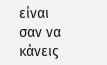είναι σαν να κάνεις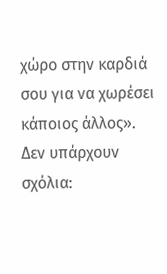χώρο στην καρδιά σου για να χωρέσει κάποιος άλλος».
Δεν υπάρχουν σχόλια: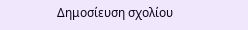Δημοσίευση σχολίου